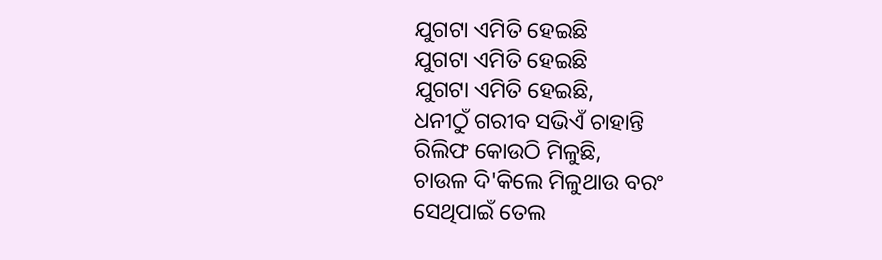ଯୁଗଟା ଏମିତି ହେଇଛି
ଯୁଗଟା ଏମିତି ହେଇଛି
ଯୁଗଟା ଏମିତି ହେଇଛି,
ଧନୀଠୁଁ ଗରୀବ ସଭିଏଁ ଚାହାନ୍ତି
ରିଲିଫ କୋଉଠି ମିଳୁଛି,
ଚାଉଳ ଦି'କିଲେ ମିଳୁଥାଉ ବରଂ
ସେଥିପାଇଁ ତେଲ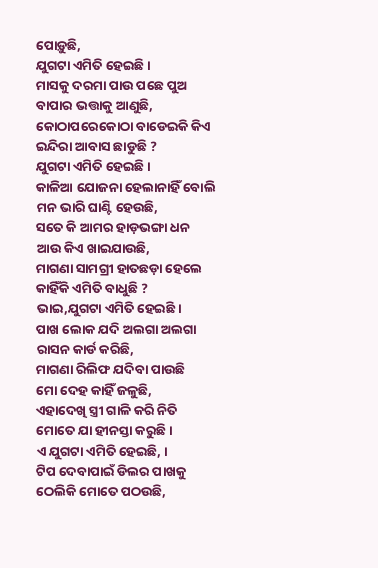ପୋଡ଼ୁଛି,
ଯୁଗଟା ଏମିତି ହେଇଛି ।
ମାସକୁ ଦରମା ପାଉ ପଛେ ପୁଅ
ବାପାର ଭତ୍ତାକୁ ଆଣୁଛି,
କୋଠାପରେକୋଠା ବାଡେଇକି କିଏ
ଇନ୍ଦିରା ଆବାସ ଛାଡୁଛି ?
ଯୁଗଟା ଏମିତି ହେଇଛି ।
କାଳିଆ ଯୋଜନା ହେଲାନାହିଁ ବୋଲି
ମନ ଭାରି ଘାଣ୍ଟି ହେଉଛି,
ସତେ କି ଆମର ହାଡ଼ଭଙ୍ଗା ଧନ
ଆଉ କିଏ ଖାଇଯାଉଛି,
ମାଗଣା ସାମଗ୍ରୀ ହାତଛଡ଼ା ହେଲେ
କାହିଁକି ଏମିତି ବାଧୁଛି ?
ଭାଇ,ଯୁଗଟା ଏମିତି ହେଇଛି ।
ପାଖ ଲୋକ ଯଦି ଅଲଗା ଅଲଗା
ରାସନ କାର୍ଡ କରିଛି,
ମାଗଣା ରିଲିଫ ଯଦିବା ପାଉଛି
ମୋ ଦେହ କାହିଁ ଜଳୁଛି,
ଏହାଦେଖି ସ୍ତ୍ରୀ ଗାଳି କରି ନିତି
ମୋତେ ଯା ହୀନସ୍ତା କରୁଛି ।
ଏ ଯୁଗଟା ଏମିତି ହେଇଛି, ।
ଟିପ ଦେବାପାଇଁ ଡିଲର ପାଖକୁ
ଠେଲିକି ମୋତେ ପଠଉଛି,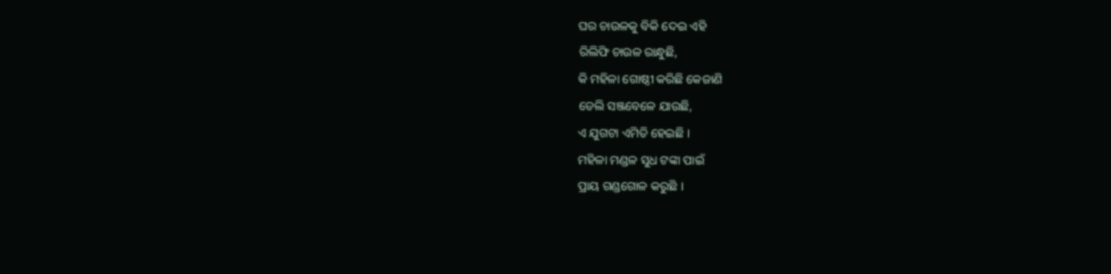ଘର ଚାଉଳକୁ ବିକି ଦେଇ ଏହି
ରିଲିଫି ଚାଉଳ ରାନ୍ଧୁଛି,
କି ମହିଳା ଗୋଷ୍ଠୀ କରିଛି କେଜାଣି
ଡେଲି ସଞ୍ଜବେଳେ ଯାଉଛି,
ଏ ଯୁଗଟା ଏମିତି ହେଇଛି ।
ମହିଳା ମଣ୍ଡଳ ସୁଧ ଟଙ୍କା ପାଇଁ
ପ୍ରାୟ ଗଣ୍ଡଗୋଳ କରୁଛି ।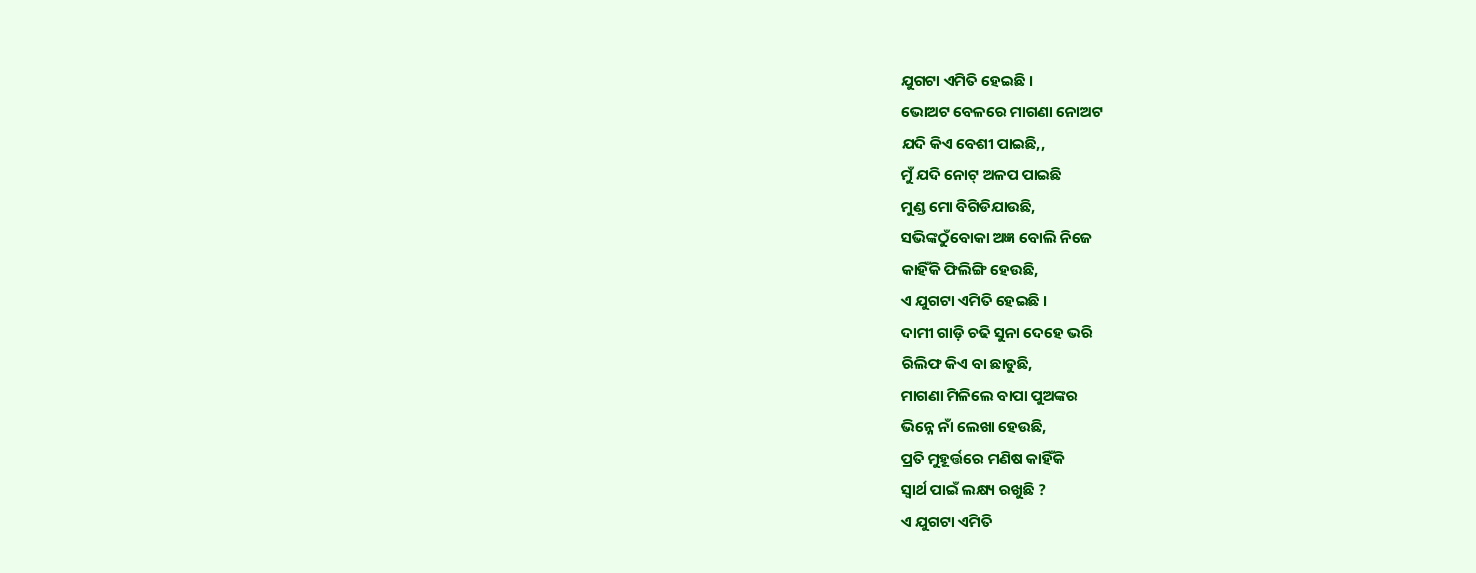ଯୁଗଟା ଏମିତି ହେଇଛି ।
ଭୋଅଟ ବେଳରେ ମାଗଣା ନୋଅଟ
ଯଦି କିଏ ବେଶୀ ପାଇଛି,,
ମୁଁ ଯଦି ନୋଟ୍ ଅଳପ ପାଇଛି
ମୁଣ୍ଡ ମୋ ବିଗିଡିଯାଉଛି,
ସଭିଙ୍କଠୁଁବୋକା ଅଜ୍ଞ ବୋଲି ନିଜେ
କାହିଁକି ଫିଲିଙ୍ଗି ହେଉଛି,
ଏ ଯୁଗଟା ଏମିତି ହେଇଛି ।
ଦାମୀ ଗାଡ଼ି ଚଢି ସୁନା ଦେହେ ଭରି
ରିଲିଫ କିଏ ବା ଛାଡୁଛି,
ମାଗଣା ମିଳିଲେ ବାପା ପୁଅଙ୍କର
ଭିନ୍ନେ ନାଁ ଲେଖା ହେଉଛି,
ପ୍ରତି ମୁହୂର୍ତ୍ତରେ ମଣିଷ କାହିଁକି
ସ୍ଵାର୍ଥ ପାଇଁ ଲକ୍ଷ୍ୟ ରଖୁଛି ?
ଏ ଯୁଗଟା ଏମିତି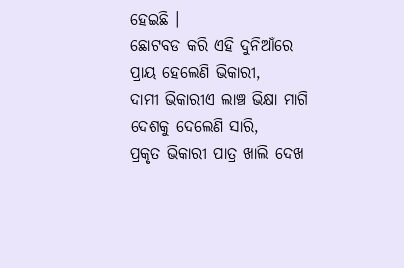ହେଇଛି ।
ଛୋଟବଡ କରି ଏହି ଦୁନିଆଁରେ
ପ୍ରାୟ ହେଲେଣି ଭିକାରୀ,
ଦାମୀ ଭିକାରୀଏ ଲାଞ୍ଚ ଭିକ୍ଷା ମାଗି
ଦେଶକୁ ଦେଲେଣି ସାରି,
ପ୍ରକୃତ ଭିକାରୀ ପାତ୍ର ଖାଲି ଦେଖ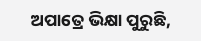ଅପାତ୍ରେ ଭିକ୍ଷା ପୁରୁଛି,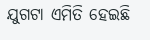ଯୁଗଟା ଏମିତି ହେଇଛି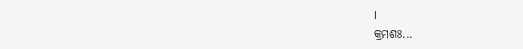।
କ୍ରମଶଃ...